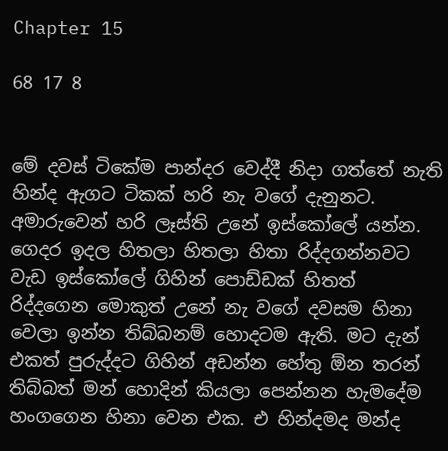Chapter 15

68 17 8


මේ දවස් ටිකේම පාන්දර වෙද්දී නිදා ගත්තේ නැති හින්ද ඇගට ටිකක් හරි නැ වගේ දැනුනට. අමාරුවෙන් හරි ලෑස්ති උනේ ඉස්කෝලේ යන්න. ගෙදර ඉදල හිතලා හිතලා හිතා රිද්දගන්නවට වැඩ ඉස්කෝලේ ගිහින් පොඩ්ඩක් හිතත් රිද්දගෙන මොකුත් උනේ නැ වගේ දවසම හිනා වෙලා ඉන්න තිබ්බනම් හොදටම ඇති. මට‍ දැන් එකත් පුරුද්දට ගිහින් අඩන්න හේතු ඕන තරන් තිබ්බත් මන් හොදින් කියලා පෙන්නන හැමදේම හංගගෙන හිනා වෙන එක. එ හින්දමද මන්ද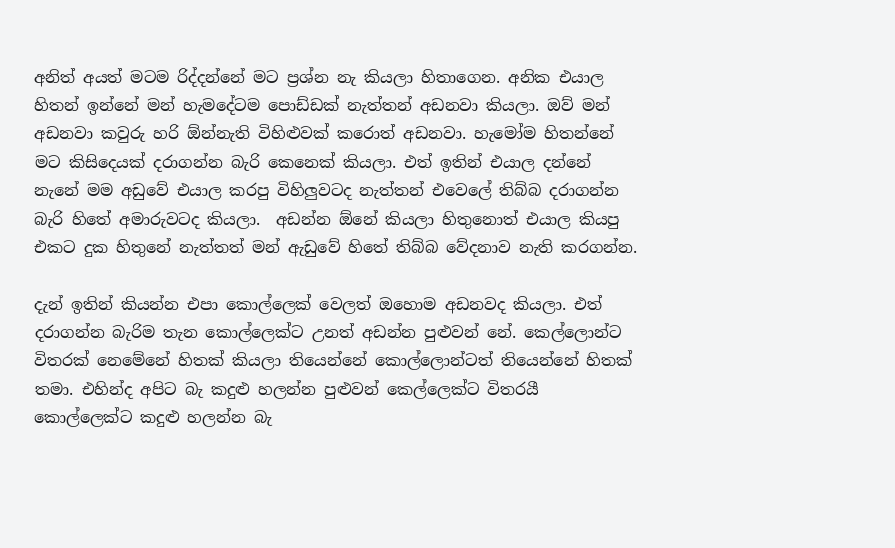අනිත් අයත් මටම රිද්දන්නේ මට‍ ප්‍රශ්න නැ කියලා හිතාගෙන. අනික එයාල හිතන් ඉන්නේ මන් හැමදේටම පොඩ්ඩක් නැත්තන් අඩනවා කියලා. ඔව් මන් අඩනවා කවුරු හරි ඕන්නැති විහිළුවක් කරොත් අඩනවා. හැමෝම හිතන්නේ මට‍ කිසිදෙයක් දරාගන්න බැරි කෙනෙක් කියලා. එත් ඉතින් එයාල දන්නේ නැනේ මම අඩුවේ එයාල කරපු විහිලුවටද නැත්තන් එවෙලේ තිබ්බ දරාගන්න බැරි හිතේ අමාරුවටද කියලා.  අඩන්න ඕනේ කියලා හිතුනොත් එයාල කියපු එකට දුක හිතුනේ නැත්තත් මන් ඇඩුවේ හිතේ තිබ්බ වේදනාව නැති කරගන්න.

දැන් ඉතින් කියන්න එපා කොල්ලෙක් වෙලත් ඔහොම අඩනවද කියලා. එත් දරාගන්න බැරිම තැන කොල්ලෙක්ට උනත් අඩන්න පුළුවන් නේ. කෙල්ලොන්ට විතරක් නෙමේනේ හිතක් කියලා තියෙන්නේ කොල්ලොන්ටත් තියෙන්නේ හිතක් තමා. එහින්ද අපිට බැ කදුළු හලන්න පුළුවන් කෙල්ලෙක්ට විතරයී කොල්ලෙක්ට කදුළු හලන්න බැ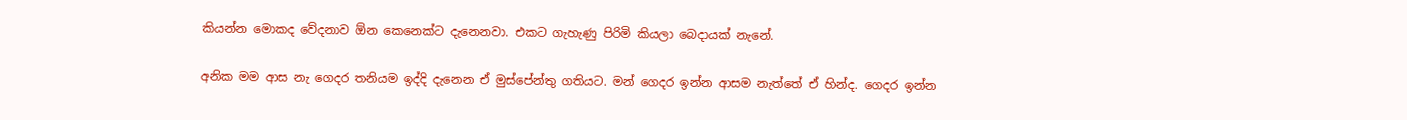කියන්න මොකද වේදනාව ඕන කෙනෙක්ට දැනෙනවා. එකට ගැහැණු පිරිමි කියලා බෙදායක් නැනේ.

අනික මම ආස නැ ගෙදර තනියම ඉද්දි දැනෙන ඒ මුස්පේන්තු ගතියට. මන් ගෙදර ඉන්න ආසම නැත්තේ ඒ හින්ද. ගෙදර ඉන්න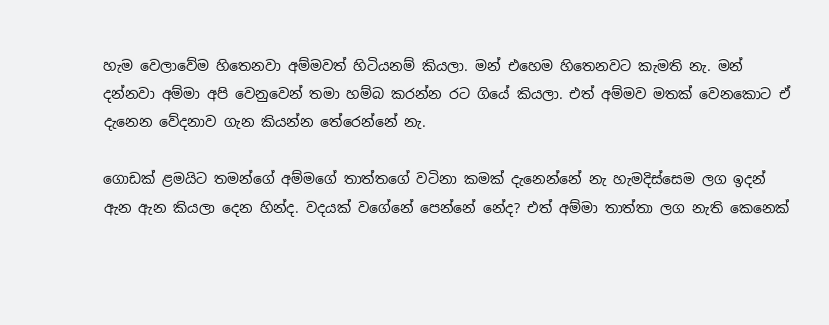හැම වෙලාවේම හිතෙනවා අම්මවත් හිටියනම් කියලා. මන් එහෙම හිතෙනවට කැමති නැ. මන් දන්නවා අම්මා අපි වෙනුවෙන් තමා හම්බ කරන්න රට ගියේ කියලා. එත් අම්මව මතක් වෙනකොට ඒ දැනෙන වේදනාව ගැන කියන්න තේරෙන්නේ නැ.

ගොඩක් ළමයිට තමන්ගේ අම්මගේ තාත්තගේ වටිනා කමක් දැනෙන්නේ නැ හැමදිස්සෙම ලග ඉදන් ඇන ඇන කියලා දෙන හින්ද. වදයක් වගේනේ පෙන්නේ නේද? එත් අම්මා තාත්තා ලග නැති කෙනෙක්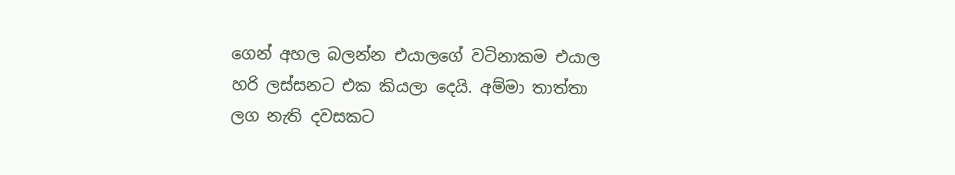ගෙන් අහල බලන්න එයාලගේ වටිනාකම එයාල හරි ලස්සනට එක කියලා දෙයි. අම්මා තාත්තා ලග නැති දවසකට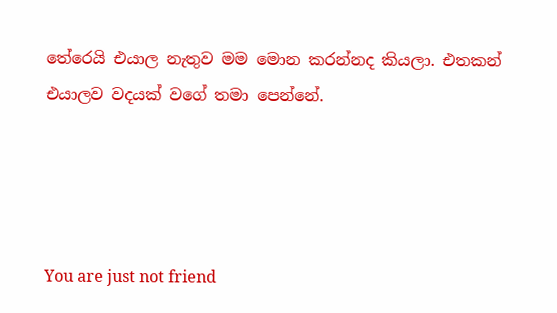තේරෙයි එයාල නැතුව මම මොන කරන්නද කියලා. එතකන් එයාලව වදයක් වගේ තමා පෙන්නේ.




You are just not friend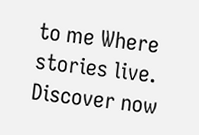to me Where stories live. Discover now